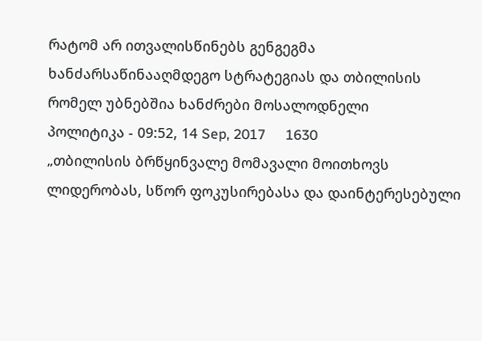რატომ არ ითვალისწინებს გენგეგმა ხანძარსაწინააღმდეგო სტრატეგიას და თბილისის რომელ უბნებშია ხანძრები მოსალოდნელი
პოლიტიკა - 09:52, 14 Sep, 2017     1630
„თბილისის ბრწყინვალე მომავალი მოითხოვს ლიდერობას, სწორ ფოკუსირებასა და დაინტერესებული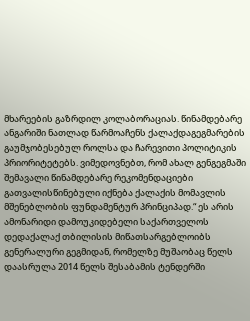მხარეების გაზრდილ კოლაბორაციას. წინამდებარე ანგარიში ნათლად წარმოაჩენს ქალაქდაგეგმარების გაუმჯობესებულ როლსა და ჩარევითი პოლიტიკის პრიორიტეტებს. ვიმედოვნებთ, რომ ახალ გენგეგმაში შემავალი წინამდებარე რეკომენდაციები გათვალისწინებული იქნება ქალაქის მომავლის მშენებლობის ფუნდამენტურ პრინციპად.“ ეს არის ამონარიდი დამოუკიდებელი საქართველოს დედაქალაქ თბილისის მიწათსარგებლოიბს გენერალური გეგმიდან, რომელზე მუშაობაც წელს დაასრულა 2014 წელს შესაბამის ტენდერში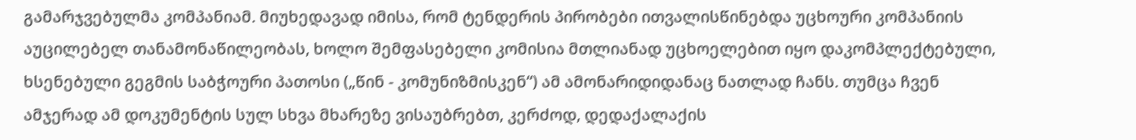გამარჯვებულმა კომპანიამ. მიუხედავად იმისა, რომ ტენდერის პირობები ითვალისწინებდა უცხოური კომპანიის აუცილებელ თანამონაწილეობას, ხოლო შემფასებელი კომისია მთლიანად უცხოელებით იყო დაკომპლექტებული, ხსენებული გეგმის საბჭოური პათოსი („წინ - კომუნიზმისკენ“) ამ ამონარიდიდანაც ნათლად ჩანს. თუმცა ჩვენ ამჯერად ამ დოკუმენტის სულ სხვა მხარეზე ვისაუბრებთ, კერძოდ, დედაქალაქის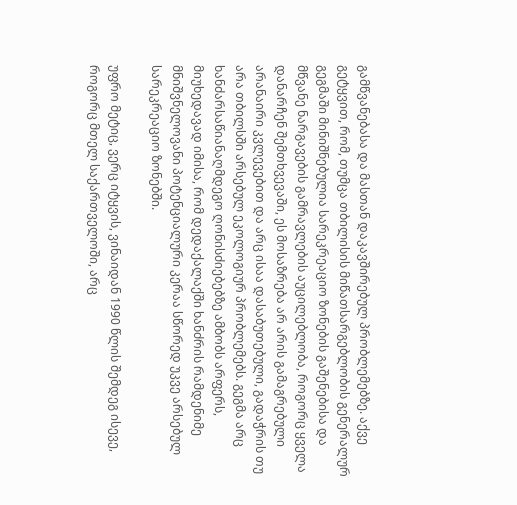გამწვანებასა და მასთან დაკავშირებულ პრობლემებზე. აქვე გეტყვით, რომ, თუმცა თბილისის მიწათსარგებლობის გენერალურ გეგმაში მინიშნებულია სარეკრეაციო ზონების გაშენებისა და მწვანე ნარგავების გამრავლების აუცილებლობა, როგორც ყველა დანარჩენ შემთხვევაში, ეს მოსაზრება არ არის გამაგრებული არანაირი კვლევებით და არც ისაა დასაბუთებული, გადაჭრის თუ არა თბილსში არსებულ ეკოლოგიურ პრობლემებს. გეგმა არც ხანძარსაწიანაღმდეგო ღონისძიებებზე ამბობს არფერს, მიუხედავად იმისა, რომ დედაქალაქში ხანძრის რამდენიმე მნიშვნელოვანი პოტენციალური კერაა სწორედ უკვე არსებულ სარეკრეაციო ზონებში.

უფრო მეტიც, ვერც იტყვის, ვინაიდან 1990 წლის შემდეგ ისევე, როგორც მთელ საქართველოში, არც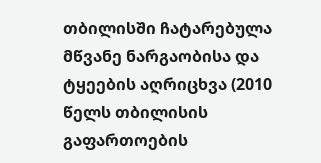თბილისში ჩატარებულა მწვანე ნარგაობისა და ტყეების აღრიცხვა (2010 წელს თბილისის გაფართოების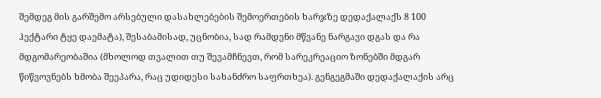შემდეგ მის გარშემო არსებული დასახლებების შემოერთების ხარჯზე დედაქალაქს 8 100 ჰექტარი ტყე დაემატა), შესაბამისად, უცნობია, სად რამდენი მწვანე ნარგავი დგას და რა მდგომარეობაშია (მხოლოდ თვალით თუ შევამჩნევთ, რომ სარეკრეაციო ზონებში მდგარ წიწვოვნებს ხმობა შეეპარა, რაც უდიდესი სახანძრო საფრთხეა). გენგეგმაში დედაქალაქის არც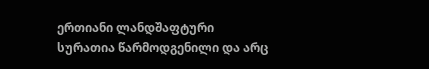ერთიანი ლანდშაფტური სურათია წარმოდგენილი და არც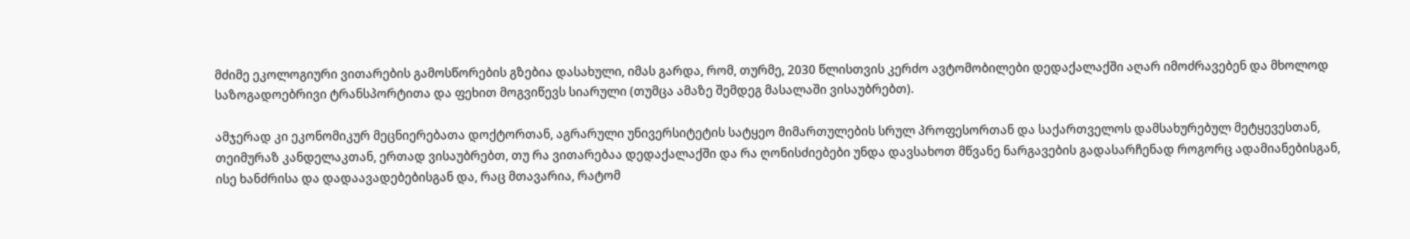მძიმე ეკოლოგიური ვითარების გამოსწორების გზებია დასახული, იმას გარდა, რომ, თურმე, 2030 წლისთვის კერძო ავტომობილები დედაქალაქში აღარ იმოძრავებენ და მხოლოდ საზოგადოებრივი ტრანსპორტითა და ფეხით მოგვიწევს სიარული (თუმცა ამაზე შემდეგ მასალაში ვისაუბრებთ).

ამჯერად კი ეკონომიკურ მეცნიერებათა დოქტორთან, აგრარული უნივერსიტეტის სატყეო მიმართულების სრულ პროფესორთან და საქართველოს დამსახურებულ მეტყევესთან, თეიმურაზ კანდელაკთან, ერთად ვისაუბრებთ, თუ რა ვითარებაა დედაქალაქში და რა ღონისძიებები უნდა დავსახოთ მწვანე ნარგავების გადასარჩენად როგორც ადამიანებისგან, ისე ხანძრისა და დადაავადებებისგან და, რაც მთავარია, რატომ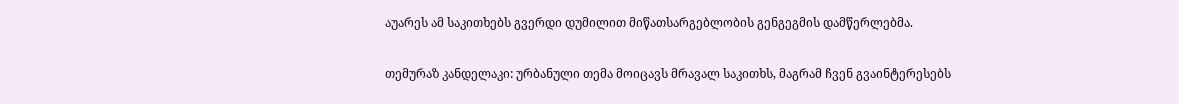აუარეს ამ საკითხებს გვერდი დუმილით მიწათსარგებლობის გენგეგმის დამწერლებმა.

თემურაზ კანდელაკი: ურბანული თემა მოიცავს მრავალ საკითხს, მაგრამ ჩვენ გვაინტერესებს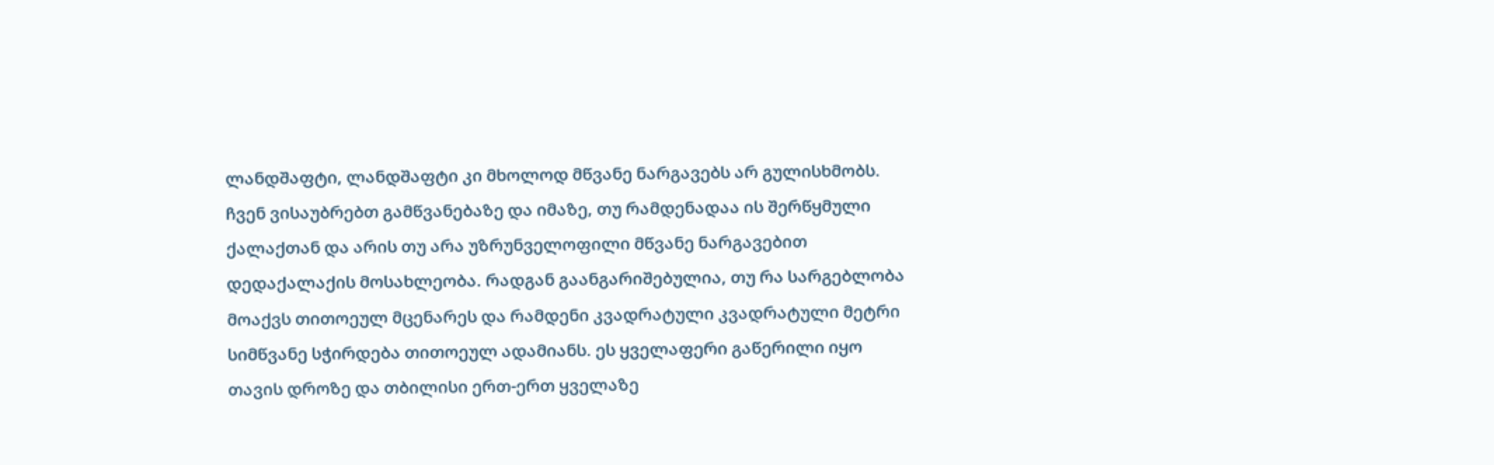ლანდშაფტი, ლანდშაფტი კი მხოლოდ მწვანე ნარგავებს არ გულისხმობს. ჩვენ ვისაუბრებთ გამწვანებაზე და იმაზე, თუ რამდენადაა ის შერწყმული ქალაქთან და არის თუ არა უზრუნველოფილი მწვანე ნარგავებით დედაქალაქის მოსახლეობა. რადგან გაანგარიშებულია, თუ რა სარგებლობა მოაქვს თითოეულ მცენარეს და რამდენი კვადრატული კვადრატული მეტრი სიმწვანე სჭირდება თითოეულ ადამიანს. ეს ყველაფერი გაწერილი იყო თავის დროზე და თბილისი ერთ-ერთ ყველაზე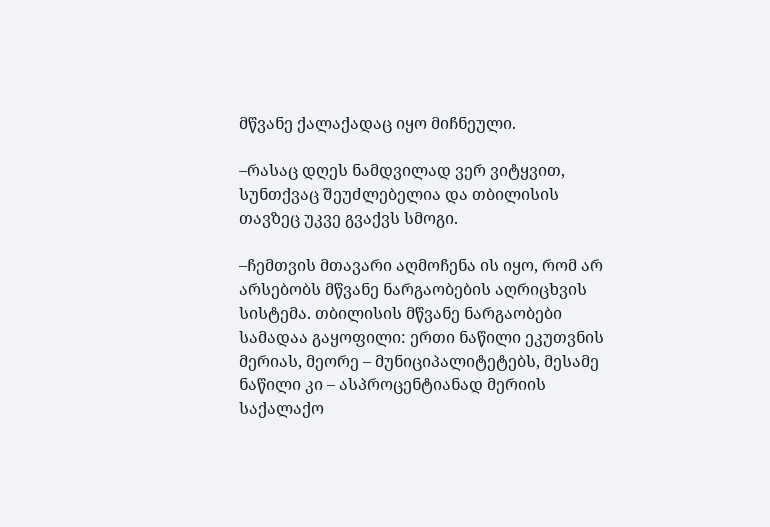მწვანე ქალაქადაც იყო მიჩნეული.

–რასაც დღეს ნამდვილად ვერ ვიტყვით, სუნთქვაც შეუძლებელია და თბილისის თავზეც უკვე გვაქვს სმოგი.

–ჩემთვის მთავარი აღმოჩენა ის იყო, რომ არ არსებობს მწვანე ნარგაობების აღრიცხვის სისტემა. თბილისის მწვანე ნარგაობები სამადაა გაყოფილი: ერთი ნაწილი ეკუთვნის მერიას, მეორე – მუნიციპალიტეტებს, მესამე ნაწილი კი – ასპროცენტიანად მერიის საქალაქო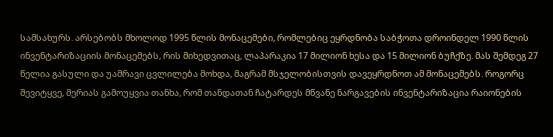სამსახურს. არსებობს მხოლოდ 1995 წლის მონაცემები, რომლებიც ეყრდნობა საბჭოთა დროინდელ 1990 წლის ინვენტარიზაციის მონაცემებს, რის მიხედვითაც, ლაპარაკია 17 მილიონ ხესა და 15 მილიონ ბუჩქზე. მას შემდეგ 27 წელია გასული და უამრავი ცვლილება მოხდა, მაგრამ მსჯელობისთვის დავეყრდნოთ ამ მონაცემებს. როგორც შევიტყვე, მერიას გამოუყვია თანხა, რომ თანდათან ჩატარდეს მწვანე ნარგავების ინვენტარიზაცია რაიონების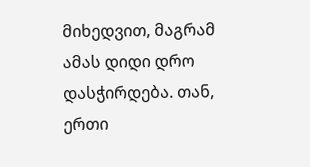მიხედვით, მაგრამ ამას დიდი დრო დასჭირდება. თან, ერთი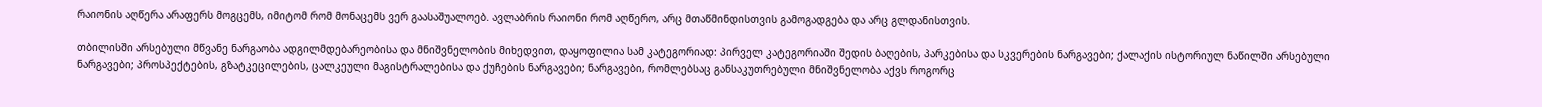რაიონის აღწერა არაფერს მოგცემს, იმიტომ რომ მონაცემს ვერ გაასაშუალოებ. ავლაბრის რაიონი რომ აღწერო, არც მთაწმინდისთვის გამოგადგება და არც გლდანისთვის.

თბილისში არსებული მწვანე ნარგაობა ადგილმდებარეობისა და მნიშვნელობის მიხედვით, დაყოფილია სამ კატეგორიად: პირველ კატეგორიაში შედის ბაღების, პარკებისა და სკვერების ნარგავები; ქალაქის ისტორიულ ნაწილში არსებული ნარგავები; პროსპექტების, გზატკეცილების, ცალკეული მაგისტრალებისა და ქუჩების ნარგავები; ნარგავები, რომლებსაც განსაკუთრებული მნიშვნელობა აქვს როგორც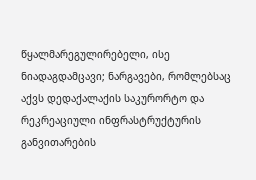წყალმარეგულირებელი, ისე ნიადაგდამცავი; ნარგავები, რომლებსაც აქვს დედაქალაქის საკურორტო და რეკრეაციული ინფრასტრუქტურის განვითარების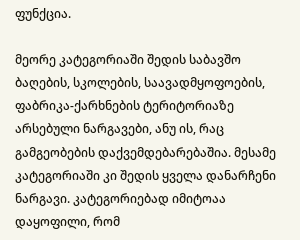ფუნქცია.

მეორე კატეგორიაში შედის საბავშო ბაღების, სკოლების, საავადმყოფოების, ფაბრიკა-ქარხნების ტერიტორიაზე არსებული ნარგავები, ანუ ის, რაც გამგეობების დაქვემდებარებაშია. მესამე კატეგორიაში კი შედის ყველა დანარჩენი ნარგავი. კატეგორიებად იმიტოაა დაყოფილი, რომ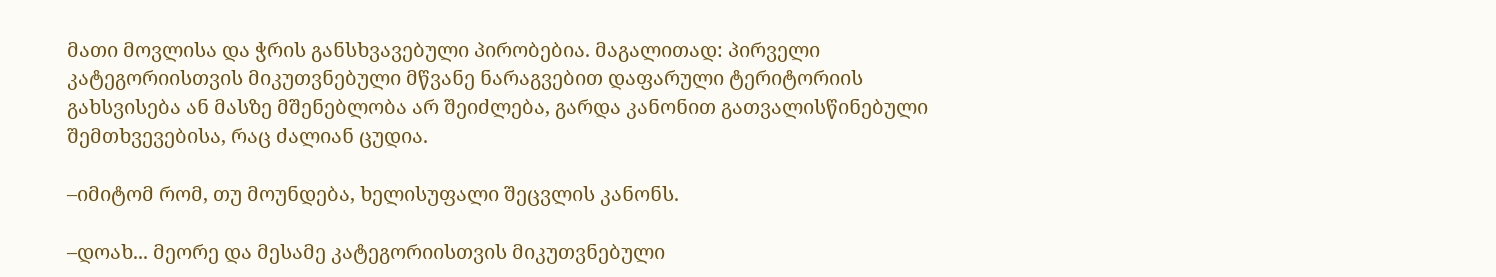მათი მოვლისა და ჭრის განსხვავებული პირობებია. მაგალითად: პირველი კატეგორიისთვის მიკუთვნებული მწვანე ნარაგვებით დაფარული ტერიტორიის გახსვისება ან მასზე მშენებლობა არ შეიძლება, გარდა კანონით გათვალისწინებული შემთხვევებისა, რაც ძალიან ცუდია.

–იმიტომ რომ, თუ მოუნდება, ხელისუფალი შეცვლის კანონს.

–დოახ... მეორე და მესამე კატეგორიისთვის მიკუთვნებული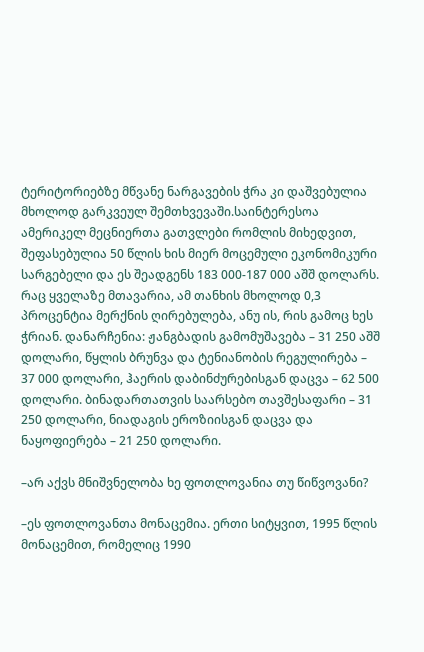ტერიტორიებზე მწვანე ნარგავების ჭრა კი დაშვებულია მხოლოდ გარკვეულ შემთხვევაში.საინტერესოა ამერიკელ მეცნიერთა გათვლები რომლის მიხედვით, შეფასებულია 50 წლის ხის მიერ მოცემული ეკონომიკური სარგებელი და ეს შეადგენს 183 000-187 000 აშშ დოლარს. რაც ყველაზე მთავარია, ამ თანხის მხოლოდ 0,3 პროცენტია მერქნის ღირებულება, ანუ ის, რის გამოც ხეს ჭრიან. დანარჩენია: ჟანგბადის გამომუშავება – 31 250 აშშ დოლარი, წყლის ბრუნვა და ტენიანობის რეგულირება – 37 000 დოლარი, ჰაერის დაბინძურებისგან დაცვა – 62 500 დოლარი. ბინადართათვის საარსებო თავშესაფარი – 31 250 დოლარი, ნიადაგის ეროზიისგან დაცვა და ნაყოფიერება – 21 250 დოლარი.

–არ აქვს მნიშვნელობა ხე ფოთლოვანია თუ წიწვოვანი?

–ეს ფოთლოვანთა მონაცემია. ერთი სიტყვით, 1995 წლის მონაცემით, რომელიც 1990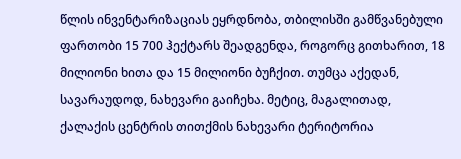წლის ინვენტარიზაციას ეყრდნობა, თბილისში გამწვანებული ფართობი 15 700 ჰექტარს შეადგენდა, როგორც გითხარით, 18 მილიონი ხითა და 15 მილიონი ბუჩქით. თუმცა აქედან, სავარაუდოდ, ნახევარი გაიჩეხა. მეტიც, მაგალითად, ქალაქის ცენტრის თითქმის ნახევარი ტერიტორია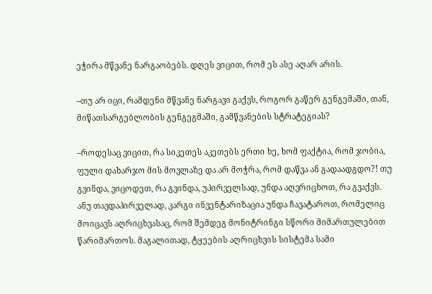ეჭირა მწვანე ნარგაობებს. დღეს ვიცით, რომ ეს ასე აღარ არის.

–თუ არ იცი, რამდენი მწვანე ნარგავი გაქვს, როგორ გაწერ გენგემაში, თან, მიწათსარგებლობის გენგეგმაში, გამწვანების სტრატეგიას?

–როდესაც ვიცით, რა სიკეთეს აკეთებს ერთი ხე, ხომ ფაქტია, რომ ჯობია, ფული დახარჯო მის მოვლაზე და არ მოჭრა, რომ დაწვა ან გადაადგდო?! თუ გვინდა, ვიცოდეთ, რა გვინდა, უპირველსად, უნდა აღვრიცხოთ, რა გვაქვს. ანუ თავდაპირველად, კარგი ინვენტარიზაცია უნდა ჩავატაროთ, რომელიც მოიცავს აღრიცხვასაც, რომ შემდეგ მონიტრინგი სწორი მიმართულებით წარიმართოს. მაგალითად, ტყეების აღრიცხვის სისტემა სამი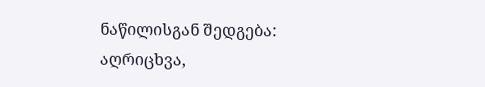ნაწილისგან შედგება: აღრიცხვა,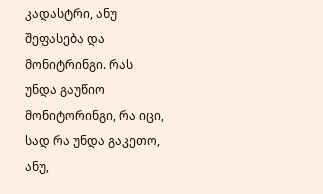კადასტრი, ანუ შეფასება და მონიტრინგი. რას უნდა გაუწიო მონიტორინგი, რა იცი, სად რა უნდა გაკეთო, ანუ,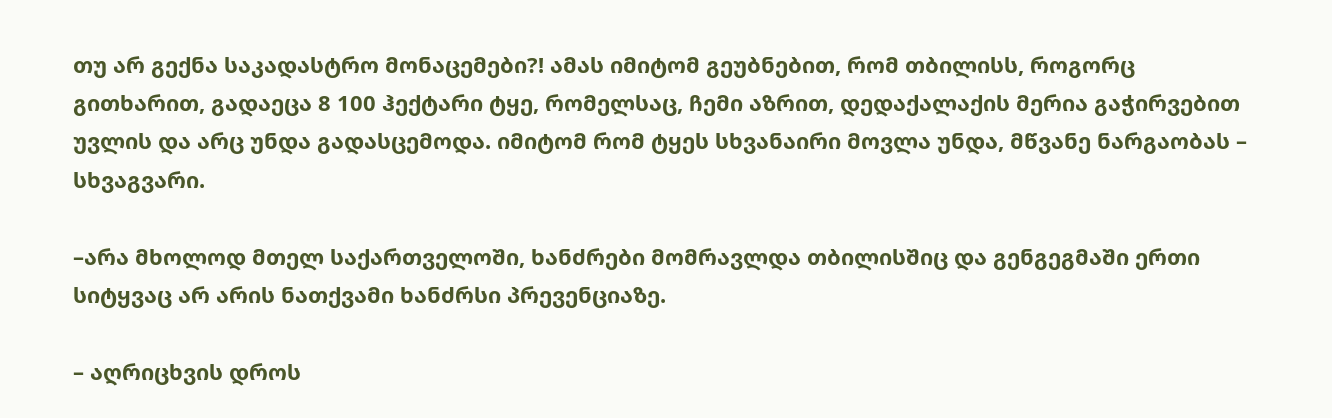თუ არ გექნა საკადასტრო მონაცემები?! ამას იმიტომ გეუბნებით, რომ თბილისს, როგორც გითხარით, გადაეცა 8 100 ჰექტარი ტყე, რომელსაც, ჩემი აზრით, დედაქალაქის მერია გაჭირვებით უვლის და არც უნდა გადასცემოდა. იმიტომ რომ ტყეს სხვანაირი მოვლა უნდა, მწვანე ნარგაობას – სხვაგვარი.

–არა მხოლოდ მთელ საქართველოში, ხანძრები მომრავლდა თბილისშიც და გენგეგმაში ერთი სიტყვაც არ არის ნათქვამი ხანძრსი პრევენციაზე.

– აღრიცხვის დროს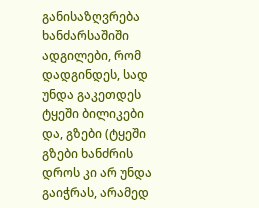განისაზღვრება ხანძარსაშიში ადგილები, რომ დადგინდეს, სად უნდა გაკეთდეს ტყეში ბილიკები და, გზები (ტყეში გზები ხანძრის დროს კი არ უნდა გაიჭრას, არამედ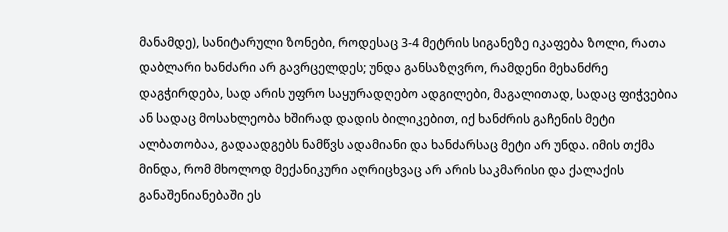მანამდე), სანიტარული ზონები, როდესაც 3-4 მეტრის სიგანეზე იკაფება ზოლი, რათა დაბლარი ხანძარი არ გავრცელდეს; უნდა განსაზღვრო, რამდენი მეხანძრე დაგჭირდება, სად არის უფრო საყურადღებო ადგილები, მაგალითად, სადაც ფიჭვებია ან სადაც მოსახლეობა ხშირად დადის ბილიკებით, იქ ხანძრის გაჩენის მეტი ალბათობაა, გადაადგებს ნამწვს ადამიანი და ხანძარსაც მეტი არ უნდა. იმის თქმა მინდა, რომ მხოლოდ მექანიკური აღრიცხვაც არ არის საკმარისი და ქალაქის განაშენიანებაში ეს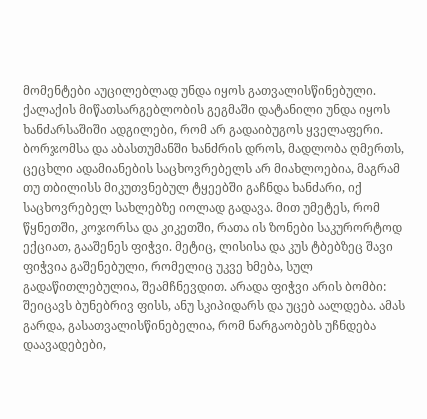მომენტები აუცილებლად უნდა იყოს გათვალისწინებული. ქალაქის მიწათსარგებლობის გეგმაში დატანილი უნდა იყოს ხანძარსაშიში ადგილები, რომ არ გადაიბუგოს ყველაფერი. ბორჯომსა და აბასთუმანში ხანძრის დროს, მადლობა ღმერთს, ცეცხლი ადამიანების საცხოვრებელს არ მიახლოებია, მაგრამ თუ თბილისს მიკუთვნებულ ტყეებში გაჩნდა ხანძარი, იქ საცხოვრებელ სახლებზე იოლად გადავა. მით უმეტეს, რომ წყნეთში, კოჯორსა და კიკეთში, რათა ის ზონები საკურორტოდ ექციათ, გააშენეს ფიჭვი. მეტიც, ლისისა და კუს ტბებზეც შავი ფიჭვია გაშენებული, რომელიც უკვე ხმება, სულ გადაწითლებულია, შეამჩნევდით. არადა ფიჭვი არის ბომბი: შეიცავს ბუნებრივ ფისს, ანუ სკიპიდარს და უცებ აალდება. ამას გარდა, გასათვალისწინებელია, რომ ნარგაობებს უჩნდება დაავადებები,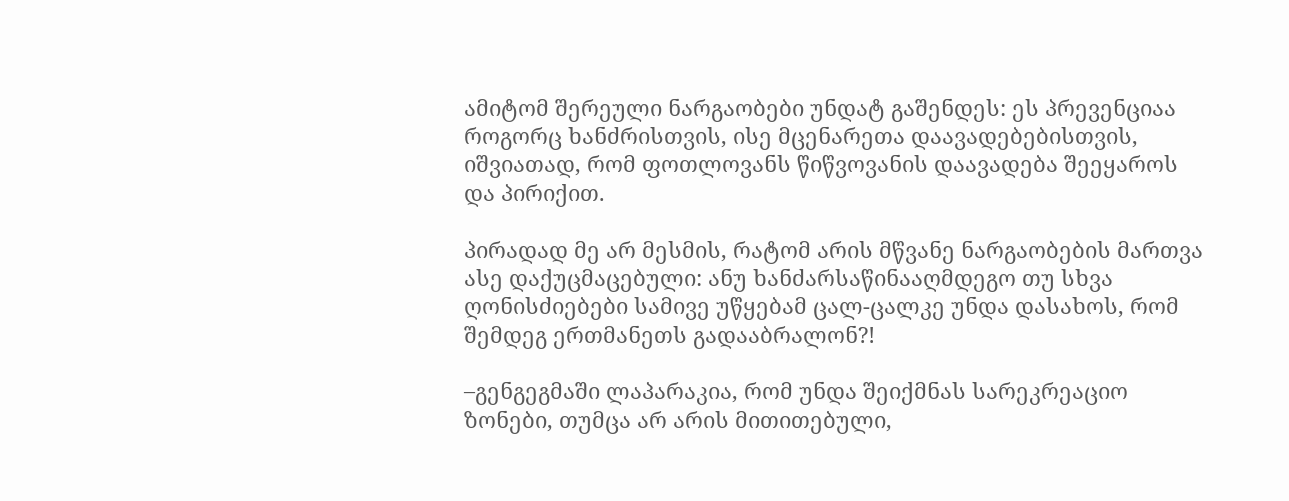ამიტომ შერეული ნარგაობები უნდატ გაშენდეს: ეს პრევენციაა როგორც ხანძრისთვის, ისე მცენარეთა დაავადებებისთვის, იშვიათად, რომ ფოთლოვანს წიწვოვანის დაავადება შეეყაროს და პირიქით.

პირადად მე არ მესმის, რატომ არის მწვანე ნარგაობების მართვა ასე დაქუცმაცებული: ანუ ხანძარსაწინააღმდეგო თუ სხვა ღონისძიებები სამივე უწყებამ ცალ-ცალკე უნდა დასახოს, რომ შემდეგ ერთმანეთს გადააბრალონ?!

–გენგეგმაში ლაპარაკია, რომ უნდა შეიქმნას სარეკრეაციო ზონები, თუმცა არ არის მითითებული,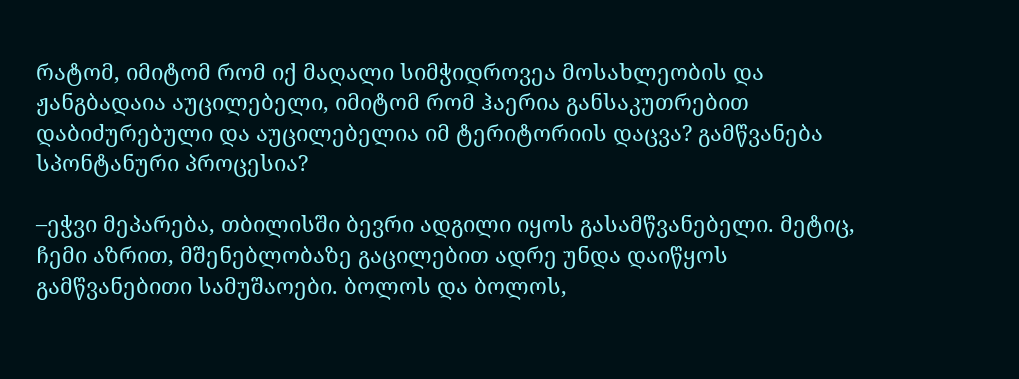რატომ, იმიტომ რომ იქ მაღალი სიმჭიდროვეა მოსახლეობის და ჟანგბადაია აუცილებელი, იმიტომ რომ ჰაერია განსაკუთრებით დაბიძურებული და აუცილებელია იმ ტერიტორიის დაცვა? გამწვანება სპონტანური პროცესია?

–ეჭვი მეპარება, თბილისში ბევრი ადგილი იყოს გასამწვანებელი. მეტიც, ჩემი აზრით, მშენებლობაზე გაცილებით ადრე უნდა დაიწყოს გამწვანებითი სამუშაოები. ბოლოს და ბოლოს,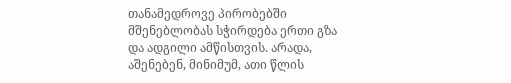თანამედროვე პირობებში მშენებლობას სჭირდება ერთი გზა და ადგილი ამწისთვის. არადა, აშენებენ, მინიმუმ, ათი წლის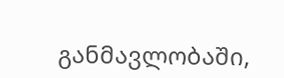განმავლობაში,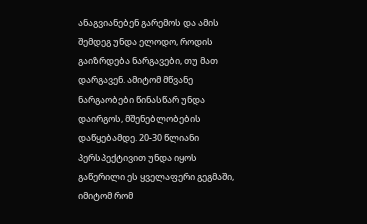ანაგვიანებენ გარემოს და ამის შემდეგ უნდა ელოდო, როდის გაიზრდება ნარგავები, თუ მათ დარგავენ. ამიტომ მწვანე ნარგაობები წინასწარ უნდა დაირგოს, მშენებლობების დაწყებამდე. 20-30 წლიანი პერსპექტივით უნდა იყოს გაწერილი ეს ყველაფერი გეგმაში, იმიტომ რომ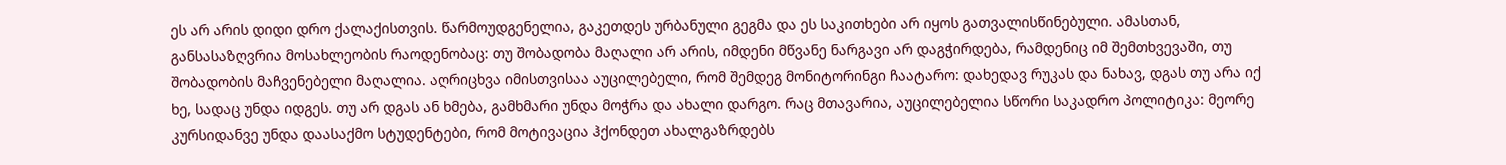ეს არ არის დიდი დრო ქალაქისთვის. წარმოუდგენელია, გაკეთდეს ურბანული გეგმა და ეს საკითხები არ იყოს გათვალისწინებული. ამასთან, განსასაზღვრია მოსახლეობის რაოდენობაც: თუ შობადობა მაღალი არ არის, იმდენი მწვანე ნარგავი არ დაგჭირდება, რამდენიც იმ შემთხვევაში, თუ შობადობის მაჩვენებელი მაღალია. აღრიცხვა იმისთვისაა აუცილებელი, რომ შემდეგ მონიტორინგი ჩაატარო: დახედავ რუკას და ნახავ, დგას თუ არა იქ ხე, სადაც უნდა იდგეს. თუ არ დგას ან ხმება, გამხმარი უნდა მოჭრა და ახალი დარგო. რაც მთავარია, აუცილებელია სწორი საკადრო პოლიტიკა: მეორე კურსიდანვე უნდა დაასაქმო სტუდენტები, რომ მოტივაცია ჰქონდეთ ახალგაზრდებს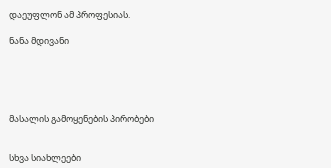დაეუფლონ ამ პროფესიას.

ნანა მდივანი





მასალის გამოყენების პირობები


სხვა სიახლეები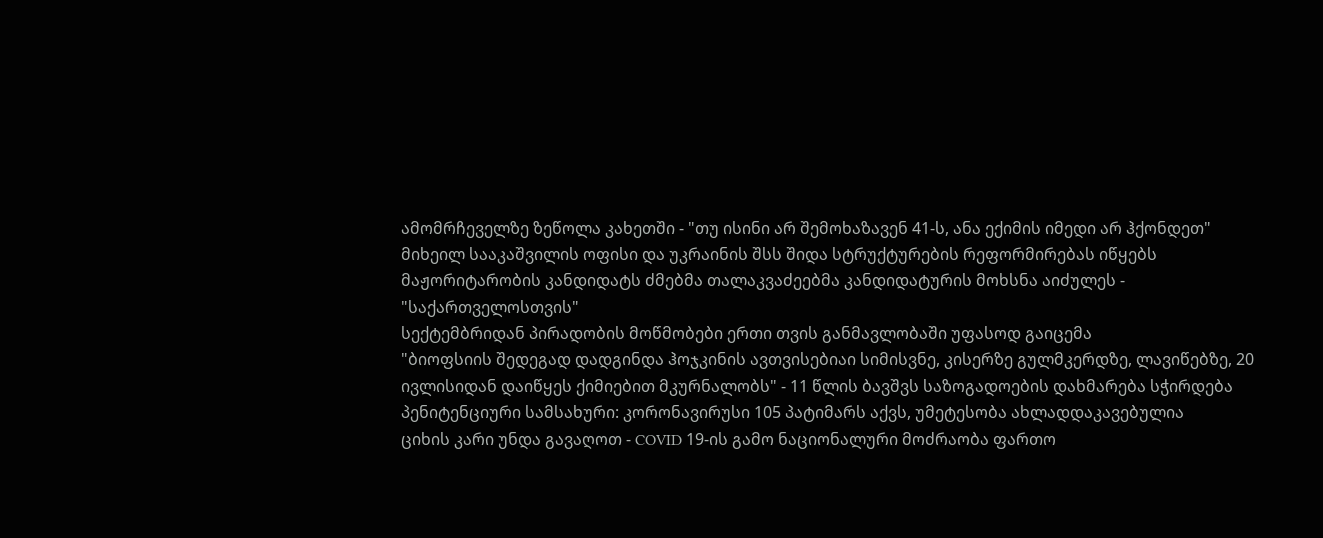ამომრჩეველზე ზეწოლა კახეთში - "თუ ისინი არ შემოხაზავენ 41-ს, ანა ექიმის იმედი არ ჰქონდეთ"
მიხეილ სააკაშვილის ოფისი და უკრაინის შსს შიდა სტრუქტურების რეფორმირებას იწყებს
მაჟორიტარობის კანდიდატს ძმებმა თალაკვაძეებმა კანდიდატურის მოხსნა აიძულეს - "საქართველოსთვის"
სექტემბრიდან პირადობის მოწმობები ერთი თვის განმავლობაში უფასოდ გაიცემა
"ბიოფსიის შედეგად დადგინდა ჰოჯკინის ავთვისებიაი სიმისვნე, კისერზე გულმკერდზე, ლავიწებზე, 20 ივლისიდან დაიწყეს ქიმიებით მკურნალობს" - 11 წლის ბავშვს საზოგადოების დახმარება სჭირდება
პენიტენციური სამსახური: კორონავირუსი 105 პატიმარს აქვს, უმეტესობა ახლადდაკავებულია
ციხის კარი უნდა გავაღოთ - COVID 19-ის გამო ნაციონალური მოძრაობა ფართო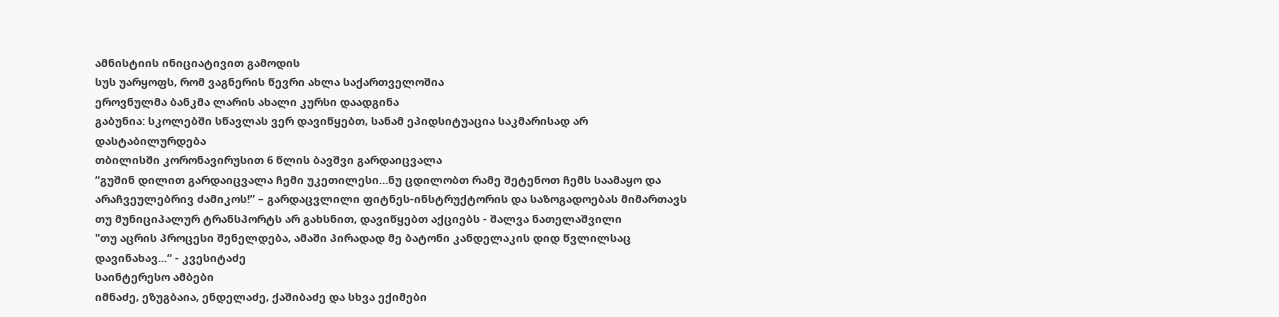ამნისტიის ინიციატივით გამოდის
სუს უარყოფს, რომ ვაგნერის წევრი ახლა საქართველოშია
ეროვნულმა ბანკმა ლარის ახალი კურსი დაადგინა
გაბუნია: სკოლებში სწავლას ვერ დავიწყებთ, სანამ ეპიდსიტუაცია საკმარისად არ დასტაბილურდება
თბილისში კორონავირუსით 6 წლის ბავშვი გარდაიცვალა
“გუშინ დილით გარდაიცვალა ჩემი უკეთილესი…ნუ ცდილობთ რამე შეტენოთ ჩემს საამაყო და არაჩვეულებრივ ძამიკოს!” – გარდაცვლილი ფიტნეს-ინსტრუქტორის და საზოგადოებას მიმართავს
თუ მუნიციპალურ ტრანსპორტს არ გახსნით, დავიწყებთ აქციებს - შალვა ნათელაშვილი
"თუ აცრის პროცესი შენელდება, ამაში პირადად მე ბატონი კანდელაკის დიდ წვლილსაც დავინახავ...“ - კვესიტაძე
საინტერესო ამბები
იმნაძე, ეზუგბაია, ენდელაძე, ქაშიბაძე და სხვა ექიმები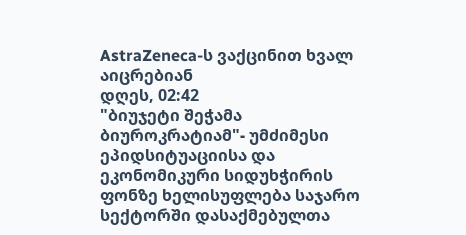AstraZeneca-ს ვაქცინით ხვალ აიცრებიან
დღეს, 02:42
"ბიუჯეტი შეჭამა ბიუროკრატიამ"- უმძიმესი ეპიდსიტუაციისა და ეკონომიკური სიდუხჭირის ფონზე ხელისუფლება საჯარო სექტორში დასაქმებულთა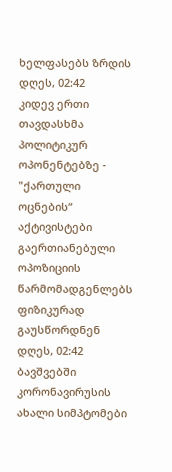ხელფასებს ზრდის
დღეს, 02:42
კიდევ ერთი თავდასხმა პოლიტიკურ ოპონენტებზე - "ქართული ოცნების“ აქტივისტები გაერთიანებული ოპოზიციის წარმომადგენლებს ფიზიკურად გაუსწორდნენ
დღეს, 02:42
ბავშვებში კორონავირუსის ახალი სიმპტომები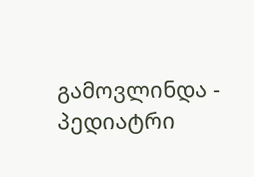გამოვლინდა - პედიატრი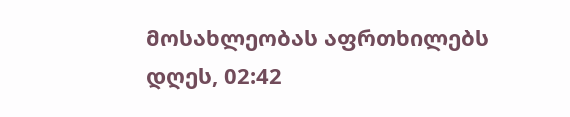მოსახლეობას აფრთხილებს
დღეს, 02:42